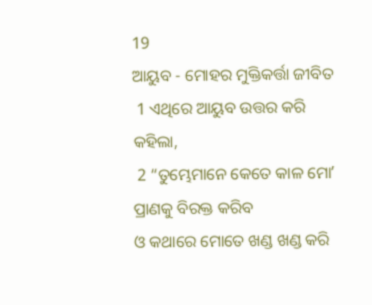19
ଆୟୁବ - ମୋହର ମୁକ୍ତିକର୍ତ୍ତା ଜୀବିତ
 1 ଏଥିରେ ଆୟୁବ ଉତ୍ତର କରି କହିଲା,
 2 “ତୁମ୍ଭେମାନେ କେତେ କାଳ ମୋʼ ପ୍ରାଣକୁ ବିରକ୍ତ କରିବ
ଓ କଥାରେ ମୋତେ ଖଣ୍ଡ ଖଣ୍ଡ କରି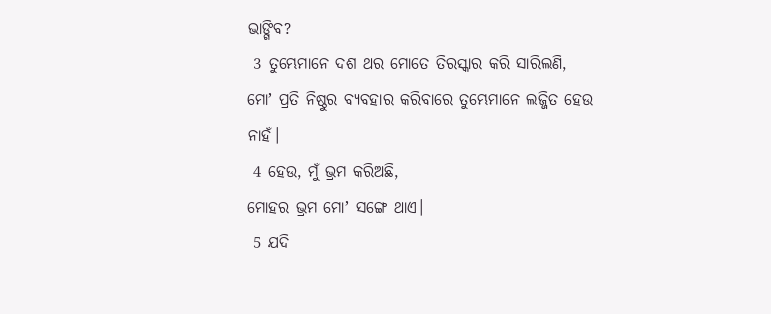ଭାଙ୍ଗିବ?
 3 ତୁମ୍ଭେମାନେ ଦଶ ଥର ମୋତେ ତିରସ୍କାର କରି ସାରିଲଣି,
ମୋʼ ପ୍ରତି ନିଷ୍ଠୁର ବ୍ୟବହାର କରିବାରେ ତୁମ୍ଭେମାନେ ଲଜ୍ଜିତ ହେଉ ନାହଁ।
 4 ହେଉ, ମୁଁ ଭ୍ରମ କରିଅଛି,
ମୋହର ଭ୍ରମ ମୋʼ ସଙ୍ଗେ ଥାଏ।
 5 ଯଦି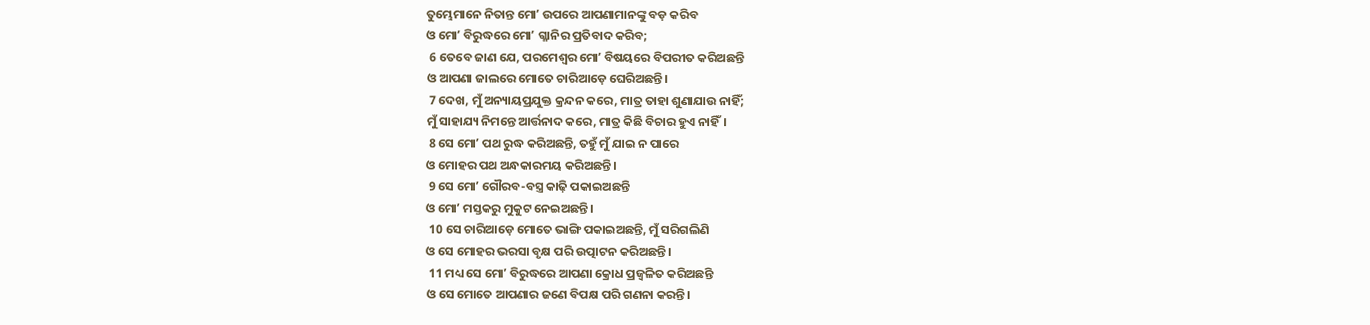ତୁମ୍ଭେମାନେ ନିତାନ୍ତ ମୋʼ ଉପରେ ଆପଣାମାନଙ୍କୁ ବଡ଼ କରିବ
ଓ ମୋʼ ବିରୁଦ୍ଧରେ ମୋʼ ଗ୍ଳାନିର ପ୍ରତିବାଦ କରିବ;
 6 ତେବେ ଜାଣ ଯେ, ପରମେଶ୍ୱର ମୋʼ ବିଷୟରେ ବିପରୀତ କରିଅଛନ୍ତି
ଓ ଆପଣା ଜାଲରେ ମୋତେ ଚାରିଆଡ଼େ ଘେରିଅଛନ୍ତି।
 7 ଦେଖ, ମୁଁ ଅନ୍ୟାୟପ୍ରଯୁକ୍ତ କ୍ରନ୍ଦନ କରେ, ମାତ୍ର ତାହା ଶୁଣାଯାଉ ନାହିଁ;
ମୁଁ ସାହାଯ୍ୟ ନିମନ୍ତେ ଆର୍ତ୍ତନାଦ କରେ, ମାତ୍ର କିଛି ବିଚାର ହୁଏ ନାହିଁ।
 8 ସେ ମୋʼ ପଥ ରୁଦ୍ଧ କରିଅଛନ୍ତି, ତହୁଁ ମୁଁ ଯାଇ ନ ପାରେ
ଓ ମୋହର ପଥ ଅନ୍ଧକାରମୟ କରିଅଛନ୍ତି।
 9 ସେ ମୋʼ ଗୌରବ-ବସ୍ତ୍ର କାଢ଼ି ପକାଇଅଛନ୍ତି
ଓ ମୋʼ ମସ୍ତକରୁ ମୁକୁଟ ନେଇଅଛନ୍ତି।
 10 ସେ ଚାରିଆଡ଼େ ମୋତେ ଭାଙ୍ଗି ପକାଇଅଛନ୍ତି, ମୁଁ ସରିଗଲିଣି
ଓ ସେ ମୋହର ଭରସା ବୃକ୍ଷ ପରି ଉତ୍ପାଟନ କରିଅଛନ୍ତି।
 11 ମଧ୍ୟ ସେ ମୋʼ ବିରୁଦ୍ଧରେ ଆପଣା କ୍ରୋଧ ପ୍ରଜ୍ୱଳିତ କରିଅଛନ୍ତି
ଓ ସେ ମୋତେ ଆପଣାର ଜଣେ ବିପକ୍ଷ ପରି ଗଣନା କରନ୍ତି।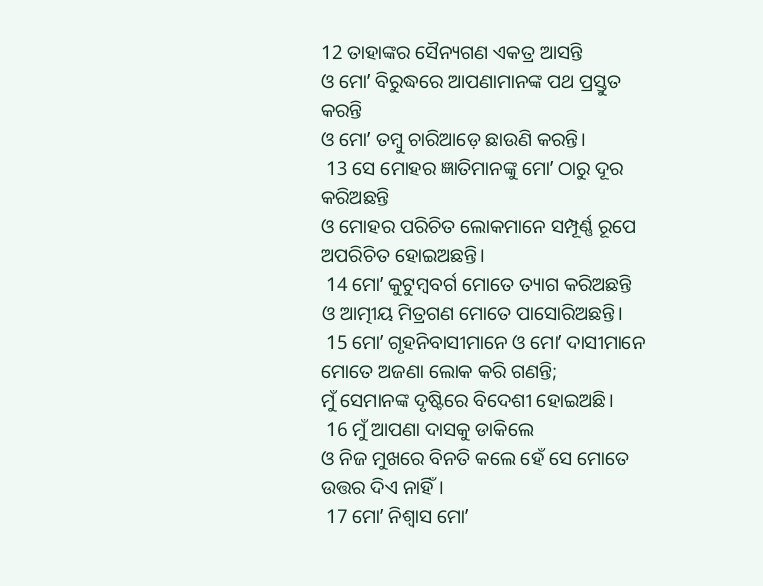12 ତାହାଙ୍କର ସୈନ୍ୟଗଣ ଏକତ୍ର ଆସନ୍ତି
ଓ ମୋʼ ବିରୁଦ୍ଧରେ ଆପଣାମାନଙ୍କ ପଥ ପ୍ରସ୍ତୁତ କରନ୍ତି
ଓ ମୋʼ ତମ୍ବୁ ଚାରିଆଡ଼େ ଛାଉଣି କରନ୍ତି।
 13 ସେ ମୋହର ଜ୍ଞାତିମାନଙ୍କୁ ମୋʼ ଠାରୁ ଦୂର କରିଅଛନ୍ତି
ଓ ମୋହର ପରିଚିତ ଲୋକମାନେ ସମ୍ପୂର୍ଣ୍ଣ ରୂପେ ଅପରିଚିତ ହୋଇଅଛନ୍ତି।
 14 ମୋʼ କୁଟୁମ୍ବବର୍ଗ ମୋତେ ତ୍ୟାଗ କରିଅଛନ୍ତି
ଓ ଆତ୍ମୀୟ ମିତ୍ରଗଣ ମୋତେ ପାସୋରିଅଛନ୍ତି।
 15 ମୋʼ ଗୃହନିବାସୀମାନେ ଓ ମୋʼ ଦାସୀମାନେ ମୋତେ ଅଜଣା ଲୋକ କରି ଗଣନ୍ତି;
ମୁଁ ସେମାନଙ୍କ ଦୃଷ୍ଟିରେ ବିଦେଶୀ ହୋଇଅଛି।
 16 ମୁଁ ଆପଣା ଦାସକୁ ଡାକିଲେ
ଓ ନିଜ ମୁଖରେ ବିନତି କଲେ ହେଁ ସେ ମୋତେ ଉତ୍ତର ଦିଏ ନାହିଁ।
 17 ମୋʼ ନିଶ୍ୱାସ ମୋʼ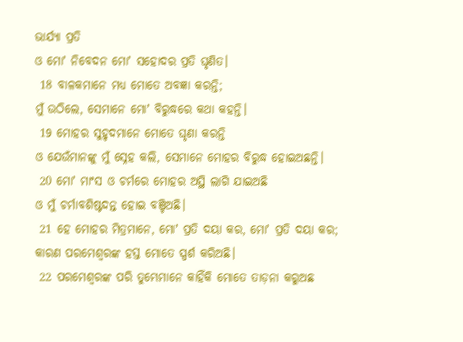ଭାର୍ଯ୍ୟା ପ୍ରତି
ଓ ମୋʼ ନିବେଦନ ମୋʼ ସହୋଦର ପ୍ରତି ଘୃଣିତ।
 18 ବାଳକମାନେ ମଧ୍ୟ ମୋତେ ଅବଜ୍ଞା କରନ୍ତି;
ମୁଁ ଉଠିଲେ, ସେମାନେ ମୋʼ ବିରୁଦ୍ଧରେ କଥା କହନ୍ତି।
 19 ମୋହର ସୁହୃଦମାନେ ମୋତେ ଘୃଣା କରନ୍ତି
ଓ ଯେଉଁମାନଙ୍କୁ ମୁଁ ସ୍ନେହ କଲି, ସେମାନେ ମୋହର ବିରୁଦ୍ଧ ହୋଇଅଛନ୍ତି।
 20 ମୋʼ ମାଂସ ଓ ଚର୍ମରେ ମୋହର ଅସ୍ଥି ଲାଗି ଯାଇଅଛି
ଓ ମୁଁ ଚର୍ମାବଶିଷ୍ଟଦନ୍ତ ହୋଇ ବଞ୍ଚିଅଛି।
 21 ହେ ମୋହର ମିତ୍ରମାନେ, ମୋʼ ପ୍ରତି ଦୟା କର, ମୋʼ ପ୍ରତି ଦୟା କର;
କାରଣ ପରମେଶ୍ୱରଙ୍କ ହସ୍ତ ମୋତେ ସ୍ପର୍ଶ କରିଅଛି।
 22 ପରମେଶ୍ୱରଙ୍କ ପରି ତୁମ୍ଭେମାନେ କାହିଁକି ମୋତେ ତାଡ଼ନା କରୁଅଛ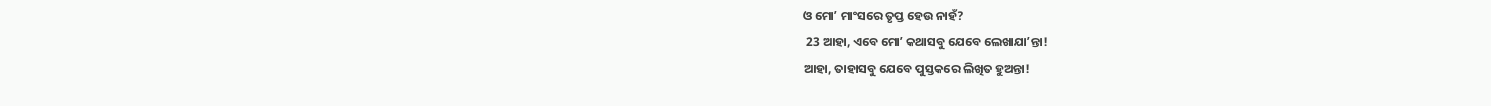ଓ ମୋʼ ମାଂସରେ ତୃପ୍ତ ହେଉ ନାହଁ?
 23 ଆହା, ଏବେ ମୋʼ କଥାସବୁ ଯେବେ ଲେଖାଯାʼନ୍ତା!
ଆହା, ତାହାସବୁ ଯେବେ ପୁସ୍ତକରେ ଲିଖିତ ହୁଅନ୍ତା!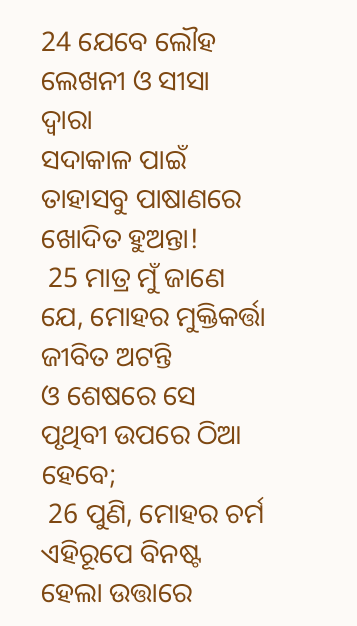24 ଯେବେ ଲୌହ ଲେଖନୀ ଓ ସୀସା ଦ୍ୱାରା
ସଦାକାଳ ପାଇଁ ତାହାସବୁ ପାଷାଣରେ ଖୋଦିତ ହୁଅନ୍ତା!
 25 ମାତ୍ର ମୁଁ ଜାଣେ ଯେ, ମୋହର ମୁକ୍ତିକର୍ତ୍ତା ଜୀବିତ ଅଟନ୍ତି
ଓ ଶେଷରେ ସେ ପୃଥିବୀ ଉପରେ ଠିଆ ହେବେ;
 26 ପୁଣି, ମୋହର ଚର୍ମ ଏହିରୂପେ ବିନଷ୍ଟ ହେଲା ଉତ୍ତାରେ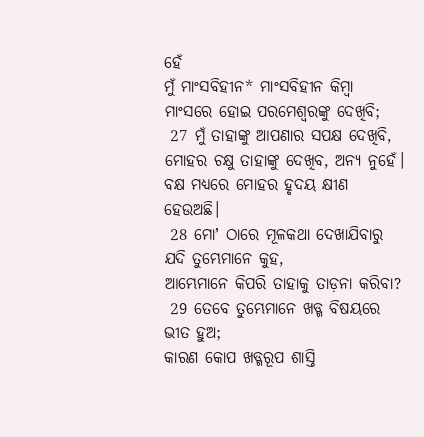ହେଁ
ମୁଁ ମାଂସବିହୀନ* ମାଂସବିହୀନ କିମ୍ବା ମାଂସରେ ହୋଇ ପରମେଶ୍ୱରଙ୍କୁ ଦେଖିବି;
 27 ମୁଁ ତାହାଙ୍କୁ ଆପଣାର ସପକ୍ଷ ଦେଖିବି,
ମୋହର ଚକ୍ଷୁ ତାହାଙ୍କୁ ଦେଖିବ, ଅନ୍ୟ ନୁହେଁ।
ବକ୍ଷ ମଧ୍ୟରେ ମୋହର ହୃଦୟ କ୍ଷୀଣ ହେଉଅଛି।
 28 ମୋʼ ଠାରେ ମୂଳକଥା ଦେଖାଯିବାରୁ ଯଦି ତୁମ୍ଭେମାନେ କୁହ,
ଆମ୍ଭେମାନେ କିପରି ତାହାକୁ ତାଡ଼ନା କରିବା?
 29 ତେବେ ତୁମ୍ଭେମାନେ ଖଡ୍ଗ ବିଷୟରେ ଭୀତ ହୁଅ;
କାରଣ କୋପ ଖଡ୍ଗରୂପ ଶାସ୍ତି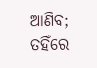ଆଣିବ;
ତହିଁରେ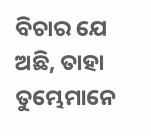ବିଚାର ଯେ ଅଛି, ତାହା ତୁମ୍ଭେମାନେ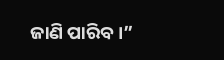ଜାଣି ପାରିବ।”